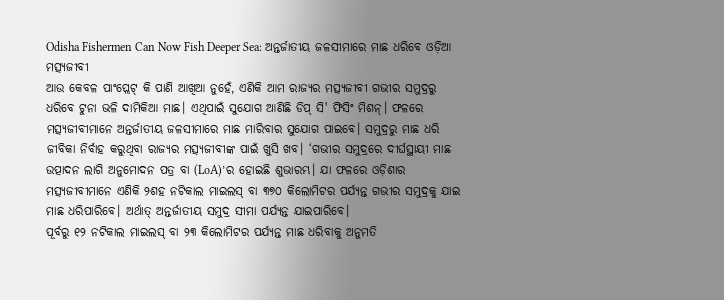Odisha Fishermen Can Now Fish Deeper Sea: ଅନ୍ତର୍ଜାତୀୟ ଜଳସୀମାରେ ମାଛ ଧରିବେ ଓଡ଼ିଆ ମତ୍ସ୍ୟଜୀବୀ
ଆଉ କେବଳ ପାଂପ୍ଲେଟ୍ କି ପାଣି ଆଖିଆ ନୁହେଁ, ଏଣିକି ଆମ ରାଜ୍ୟର ମତ୍ସ୍ୟଜୀବୀ ଗଭୀର ସମୁଦ୍ରରୁ ଧରିବେ ଟୁନା ଭଳି ଦାମିକିଆ ମାଛ। ଏଥିପାଇଁ ସୁଯୋଗ ଆଣିଛି ଡିପ୍ ସି' ଫିସିଂ ମିଶନ୍। ଫଳରେ ମତ୍ସ୍ୟଜୀବୀମାନେ ଅନ୍ତର୍ଜାତୀୟ ଜଳସୀମାରେ ମାଛ ମାରିବାର ସୁଯୋଗ ପାଇବେ। ସମୁଦ୍ରରୁ ମାଛ ଧରି ଜୀବିକା ନିର୍ବାହ କରୁଥିବା ରାଜ୍ୟର ମତ୍ସ୍ୟଜୀବୀଙ୍କ ପାଇଁ ଖୁସି ଖବ। ‘ଗଭୀର ସମୁଦ୍ରରେ ଦୀର୍ଘସ୍ଥାୟୀ ମାଛ ଉତ୍ପାଦନ ଲାଗି ଅନୁମୋଦନ ପତ୍ର ବା (LoA)’ର ହୋଇଛି ଶୁଭାରମ୍ଭ। ଯା ଫଳରେ ଓଡ଼ିଶାର ମତ୍ସ୍ୟଜୀବୀମାନେ ଏଣିକି ୨ଶହ ନଟିକାଲ ମାଇଲସ୍ ବା ୩୭୦ କିଲୋମିଟର ପର୍ଯ୍ୟନ୍ତ ଗଭୀର ସମୁଦ୍ରକୁ ଯାଇ ମାଛ ଧରିପାରିବେ। ଅର୍ଥାତ୍ ଅନ୍ତର୍ଜାତୀୟ ସମୁଦ୍ର ସୀମା ପର୍ଯ୍ୟନ୍ତ ଯାଇପାରିବେ।
ପୂର୍ବରୁ ୧୨ ନଟିକାଲ ମାଇଲସ୍ ବା ୨୩ କିଲୋମିଟର ପର୍ଯ୍ୟନ୍ତ ମାଛ ଧରିବାକୁ ଅନୁମତି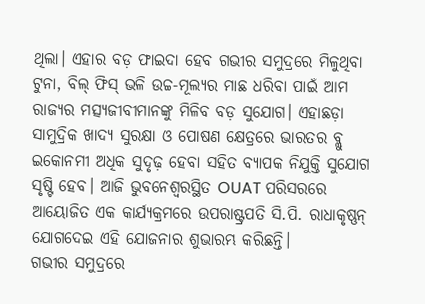ଥିଲା। ଏହାର ବଡ଼ ଫାଇଦା ହେବ ଗଭୀର ସମୁଦ୍ରରେ ମିଳୁଥିବା ଟୁନା, ବିଲ୍ ଫିସ୍ ଭଳି ଉଚ୍ଚ-ମୂଲ୍ୟର ମାଛ ଧରିବା ପାଇଁ ଆମ ରାଜ୍ୟର ମତ୍ସ୍ୟଜୀବୀମାନଙ୍କୁ ମିଳିବ ବଡ଼ ସୁଯୋଗ। ଏହାଛଡ଼ା ସାମୁଦ୍ରିକ ଖାଦ୍ୟ ସୁରକ୍ଷା ଓ ପୋଷଣ କ୍ଷେତ୍ରରେ ଭାରତର ବ୍ଲୁ ଇକୋନମୀ ଅଧିକ ସୁଦୃଢ଼ ହେବା ସହିତ ବ୍ୟାପକ ନିଯୁକ୍ତି ସୁଯୋଗ ସୃଷ୍ଟି ହେବ। ଆଜି ଭୁବନେଶ୍ୱରସ୍ଥିତ OUAT ପରିସରରେ ଆୟୋଜିତ ଏକ କାର୍ଯ୍ୟକ୍ରମରେ ଉପରାଷ୍ଟ୍ରପତି ସି.ପି. ରାଧାକୃଷ୍ଣନ୍ ଯୋଗଦେଇ ଏହି ଯୋଜନାର ଶୁଭାରମ୍ଭ କରିଛନ୍ତି।
ଗଭୀର ସମୁଦ୍ରରେ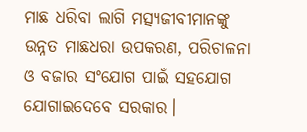ମାଛ ଧରିବା ଲାଗି ମତ୍ସ୍ୟଜୀବୀମାନଙ୍କୁ ଉନ୍ନତ ମାଛଧରା ଉପକରଣ, ପରିଚାଳନା ଓ ବଜାର ସଂଯୋଗ ପାଇଁ ସହଯୋଗ ଯୋଗାଇଦେବେ ସରକାର।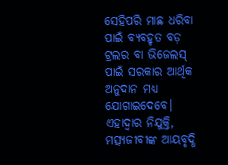ସେହିପରି ମାଛ ଧରିବା ପାଇଁ ବ୍ୟବହୃତ ବଡ଼ ଟ୍ରଲର ବା ଭିଜେଲସ୍ ପାଇଁ ସରକାର ଆର୍ଥିକ ଅନୁଦାନ ମଧ୍ୟ ଯୋଗାଇଦେବେ। ଏହାଦ୍ବାର ନିଯୁକ୍ତି, ମତ୍ସ୍ୟଜୀବୀଙ୍କ ଆୟବୃଦ୍ଧି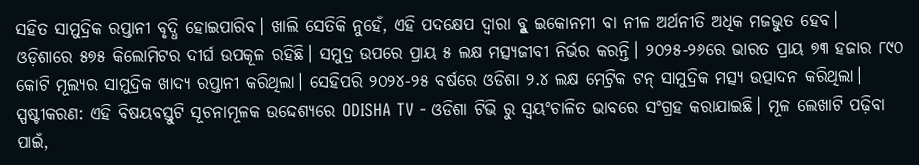ସହିତ ସାମୁଦ୍ରିକ ରପ୍ତାନୀ ବୃଦ୍ଧି ହୋଇପାରିବ। ଖାଲି ସେତିକି ନୁହେଁ, ଏହି ପଦକ୍ଷେପ ଦ୍ବାରା ବ୍ଳୁ ଇକୋନମୀ ବା ନୀଳ ଅର୍ଥନୀତି ଅଧିକ ମଜଭୁତ ହେବ।
ଓଡ଼ିଶାରେ ୫୭୫ କିଲୋମିଟର ଦୀର୍ଘ ଉପକୂଳ ରହିଛି। ସମୁଦ୍ର ଉପରେ ପ୍ରାୟ ୫ ଲକ୍ଷ ମତ୍ସ୍ୟଜୀବୀ ନିର୍ଭର କରନ୍ତି। ୨୦୨୫-୨୬ରେ ଭାରତ ପ୍ରାୟ ୭୩ ହଜାର ୮୯୦ କୋଟି ମୂଲ୍ୟର ସାମୁଦ୍ରିକ ଖାଦ୍ୟ ରପ୍ତାନୀ କରିଥିଲା। ସେହିପରି ୨୦୨୪-୨୫ ବର୍ଷରେ ଓଡିଶା ୨.୪ ଲକ୍ଷ ମେଟ୍ରିକ ଟନ୍ ସାମୁଦ୍ରିକ ମତ୍ସ୍ୟ ଉତ୍ପାଦନ କରିଥିଲା।
ସ୍ପଷ୍ଟୀକରଣ: ଏହି ବିଷୟବସ୍ତୁଟି ସୂଚନାମୂଳକ ଉଦ୍ଦେଶ୍ୟରେ ODISHA TV - ଓଡିଶା ଟିଭି ରୁ ସ୍ୱୟଂଚାଳିତ ଭାବରେ ସଂଗ୍ରହ କରାଯାଇଛି। ମୂଳ ଲେଖାଟି ପଢ଼ିବା ପାଇଁ,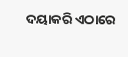ଦୟାକରି ଏଠାରେ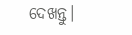ଦେଖନ୍ତୁ।